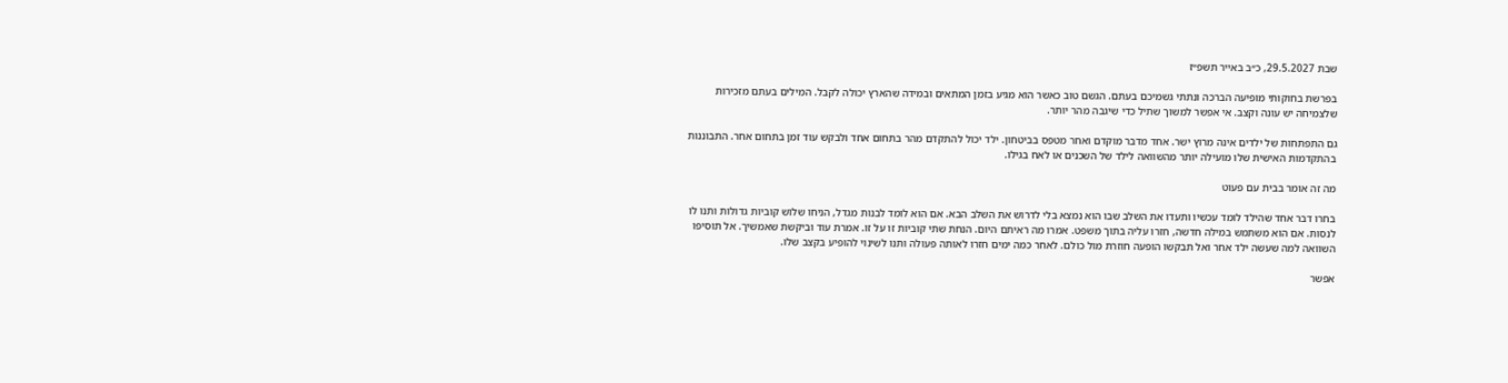שבת 29.5.2027, כ״ב באייר תשפ״ז

בפרשת בחוקותי מופיעה הברכה ונתתי גשמיכם בעתם. הגשם טוב כאשר הוא מגיע בזמן המתאים ובמידה שהארץ יכולה לקבל. המילים בעתם מזכירות שלצמיחה יש עונה וקצב. אי אפשר למשוך שתיל כדי שיגבה מהר יותר.

גם התפתחות של ילדים אינה מרוץ ישר. אחד מדבר מוקדם ואחר מטפס בביטחון. ילד יכול להתקדם מהר בתחום אחד ולבקש עוד זמן בתחום אחר. התבוננות בהתקדמות האישית שלו מועילה יותר מהשוואה לילד של השכנים או לאח בגילו.

מה זה אומר בבית עם פעוט

בחרו דבר אחד שהילד לומד עכשיו ותעדו את השלב שבו הוא נמצא בלי לדרוש את השלב הבא. אם הוא לומד לבנות מגדל, הניחו שלוש קוביות גדולות ותנו לו לנסות. אם הוא משתמש במילה חדשה, חזרו עליה בתוך משפט. אמרו מה ראיתם היום. הנחת שתי קוביות זו על זו. אמרת עוד וביקשת שאמשיך. אל תוסיפו השוואה למה שעשה ילד אחר ואל תבקשו הופעה חוזרת מול כולם. לאחר כמה ימים חזרו לאותה פעולה ותנו לשינוי להופיע בקצב שלו.

אפשר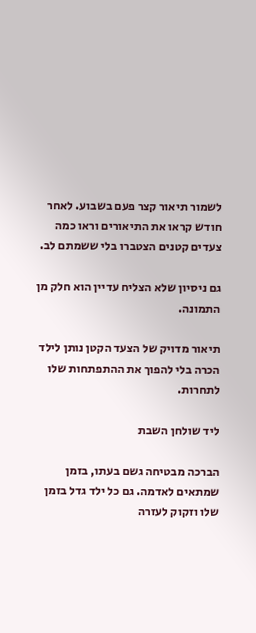לשמור תיאור קצר פעם בשבוע. לאחר חודש קראו את התיאורים וראו כמה צעדים קטנים הצטברו בלי ששמתם לב.

גם ניסיון שלא הצליח עדיין הוא חלק מן התמונה.

תיאור מדויק של הצעד הקטן נותן לילד הכרה בלי להפוך את ההתפתחות שלו לתחרות.

ליד שולחן השבת

הברכה מבטיחה גשם בעתו, בזמן שמתאים לאדמה. גם כל ילד גדל בזמן שלו וזקוק לעזרה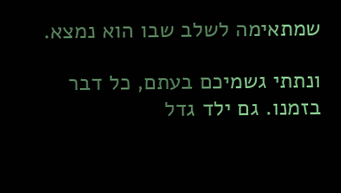שמתאימה לשלב שבו הוא נמצא.

ונתתי גשמיכם בעתם, כל דבר בזמנו. גם ילד גדל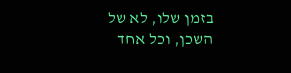בזמן שלו, לא של השכן, וכל אחד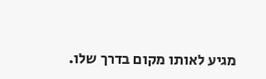מגיע לאותו מקום בדרך שלו.